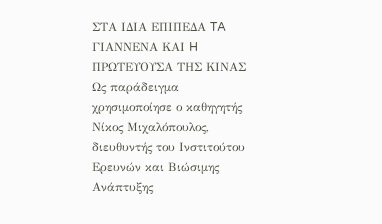ΣΤΑ ΙΔΙΑ ΕΠΙΠΕΔΑ TA ΓΙΑΝΝΕΝΑ ΚΑΙ H ΠΡΩΤΕΥΟΥΣΑ ΤΗΣ ΚΙΝΑΣ
Ως παράδειγμα χρησιμοποίησε ο καθηγητής Νίκος Μιχαλόπουλος, διευθυντής του Ινστιτούτου Ερευνών και Βιώσιμης Ανάπτυξης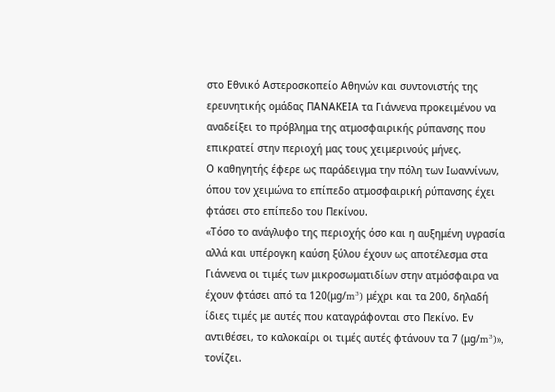στο Εθνικό Αστεροσκοπείο Αθηνών και συντονιστής της ερευνητικής ομάδας ΠΑΝΑΚΕΙΑ τα Γιάννενα προκειμένου να αναδείξει το πρόβλημα της ατμοσφαιρικής ρύπανσης που επικρατεί στην περιοχή μας τους χειμερινούς μήνες.
Ο καθηγητής έφερε ως παράδειγμα την πόλη των Ιωαννίνων, όπου τον χειμώνα το επίπεδο ατμοσφαιρική ρύπανσης έχει φτάσει στο επίπεδο του Πεκίνου.
«Τόσο το ανάγλυφο της περιοχής όσο και η αυξημένη υγρασία αλλά και υπέρογκη καύση ξύλου έχουν ως αποτέλεσμα στα Γιάννενα οι τιμές των μικροσωματιδίων στην ατμόσφαιρα να έχουν φτάσει από τα 120(μg/m³) μέχρι και τα 200, δηλαδή ίδιες τιμές με αυτές που καταγράφονται στο Πεκίνο. Εν αντιθέσει, το καλοκαίρι οι τιμές αυτές φτάνουν τα 7 (μg/m³)», τονίζει.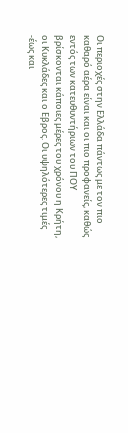Οι περιοχές στην Ελλάδα πάντως με τον πιο καθαρό αέρα είναι και οι πιο προφανείς, καθώς εντός των κατευθυντήριων του ΠΟΥ βρίσκονται κάποιες μέρες του χρόνου η Κρήτη, οι Κυκλάδες και ο Εβρος. Οι υψηλότερες τιμές -έως και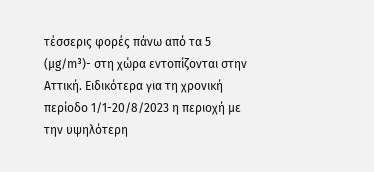τέσσερις φορές πάνω από τα 5 (μg/m³)- στη χώρα εντοπίζονται στην Αττική. Ειδικότερα για τη χρονική περίοδο 1/1-20/8/2023 η περιοχή με την υψηλότερη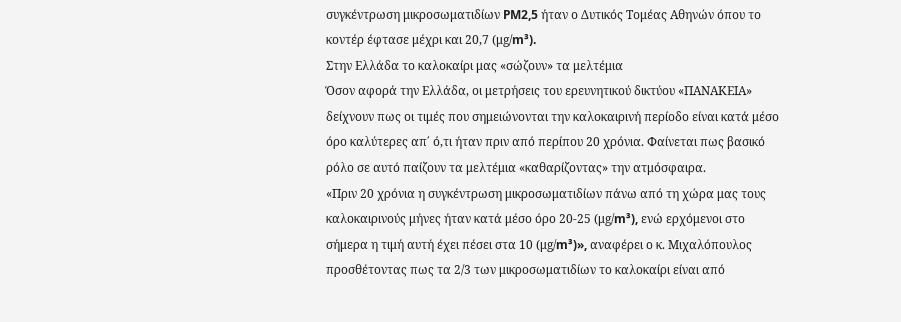συγκέντρωση μικροσωματιδίων PM2,5 ήταν ο Δυτικός Τομέας Αθηνών όπου το κοντέρ έφτασε μέχρι και 20,7 (μg/m³).
Στην Ελλάδα το καλοκαίρι μας «σώζουν» τα μελτέμια
Όσον αφορά την Ελλάδα, οι μετρήσεις του ερευνητικού δικτύου «ΠΑΝΑΚΕΙΑ» δείχνουν πως οι τιμές που σημειώνονται την καλοκαιρινή περίοδο είναι κατά μέσο όρο καλύτερες απ΄ ό,τι ήταν πριν από περίπου 20 χρόνια. Φαίνεται πως βασικό ρόλο σε αυτό παίζουν τα μελτέμια «καθαρίζοντας» την ατμόσφαιρα.
«Πριν 20 χρόνια η συγκέντρωση μικροσωματιδίων πάνω από τη χώρα μας τους καλοκαιρινούς μήνες ήταν κατά μέσο όρο 20-25 (μg/m³), ενώ ερχόμενοι στο σήμερα η τιμή αυτή έχει πέσει στα 10 (μg/m³)», αναφέρει ο κ. Μιχαλόπουλος προσθέτοντας πως τα 2/3 των μικροσωματιδίων το καλοκαίρι είναι από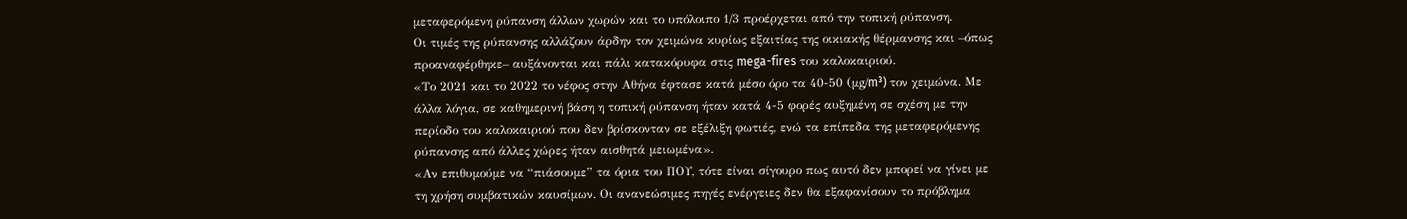μεταφερόμενη ρύπανση άλλων χωρών και το υπόλοιπο 1/3 προέρχεται από την τοπική ρύπανση.
Οι τιμές της ρύπανσης αλλάζουν άρδην τον χειμώνα κυρίως εξαιτίας της οικιακής θέρμανσης και –όπως προαναφέρθηκε– αυξάνονται και πάλι κατακόρυφα στις mega-fires του καλοκαιριού.
«Το 2021 και το 2022 το νέφος στην Αθήνα έφτασε κατά μέσο όρο τα 40-50 (μg/m³) τον χειμώνα. Με άλλα λόγια, σε καθημερινή βάση η τοπική ρύπανση ήταν κατά 4-5 φορές αυξημένη σε σχέση με την περίοδο του καλοκαιριού που δεν βρίσκονταν σε εξέλιξη φωτιές, ενώ τα επίπεδα της μεταφερόμενης ρύπανσης από άλλες χώρες ήταν αισθητά μειωμένα».
«Αν επιθυμούμε να “πιάσουμε” τα όρια του ΠΟΥ, τότε είναι σίγουρο πως αυτό δεν μπορεί να γίνει με τη χρήση συμβατικών καυσίμων. Οι ανανεώσιμες πηγές ενέργειες δεν θα εξαφανίσουν το πρόβλημα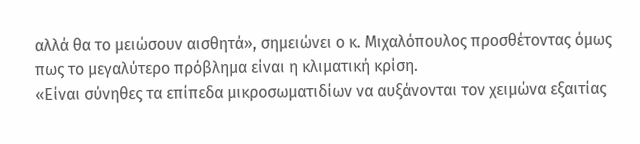αλλά θα το μειώσουν αισθητά», σημειώνει ο κ. Μιχαλόπουλος προσθέτοντας όμως πως το μεγαλύτερο πρόβλημα είναι η κλιματική κρίση.
«Είναι σύνηθες τα επίπεδα μικροσωματιδίων να αυξάνονται τον χειμώνα εξαιτίας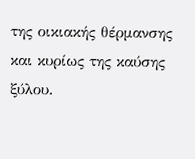της οικιακής θέρμανσης και κυρίως της καύσης ξύλου.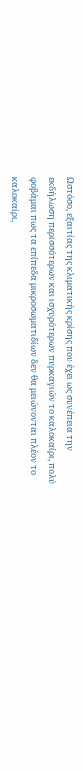Ωστόσο, εξαιτίας της κλιματικής κρίσης που έχει ως συνέπεια την εκδήλωση περισσότερων και ισχυρότερων πυρκαγιών το καλοκαίρι, πολύ φοβάμαι πως τα επίπεδα μικροσωματιδίων δεν θα μειώνονται πλέον το καλοκαίρι,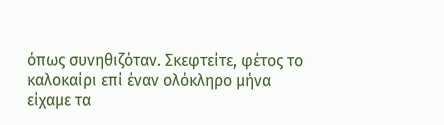όπως συνηθιζόταν. Σκεφτείτε, φέτος το καλοκαίρι επί έναν ολόκληρο μήνα είχαμε τα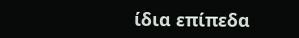ίδια επίπεδα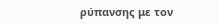ρύπανσης με τον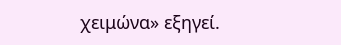χειμώνα» εξηγεί.